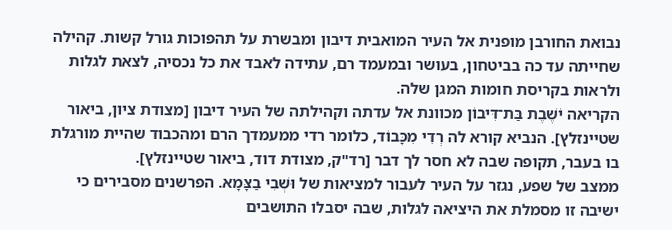נבואת החורבן מופנית אל העיר המואבית דיבון ומבשרת על תהפוכות גורל קשות. קהילה שחייתה עד כה בביטחון, בעושר ובמעמד רם, עתידה לאבד את כל נכסיה, לצאת לגלות ולראות בקריסת חומות המגן שלה.
הקריאה יֹשֶׁבֶת בַּת־דִּיבוֹן מכוונת אל עדתה וקהילתה של העיר דיבון [מצודת ציון, ביאור שטיינזלץ]. הנביא קורא לה רְדִי מִכָּבוֹד, כלומר רדי ממעמדך הרם ומהכבוד שהיית מורגלת בו בעבר, תקופה שבה לא חסר לך דבר [רד"ק, מצודת דוד, ביאור שטיינזלץ].
ממצב של שפע, נגזר על העיר לעבור למציאות של וּשְׁבִי בַצָּמָא. הפרשנים מסבירים כי ישיבה זו מסמלת את היציאה לגלות, שבה יסבלו התושבים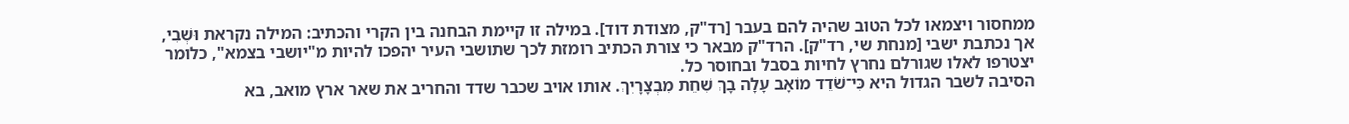ממחסור ויצמאו לכל הטוב שהיה להם בעבר [רד"ק, מצודת דוד]. במילה זו קיימת הבחנה בין הקרי והכתיב: המילה נקראת וּשְׁבִי, אך נכתבת ישבי [מנחת שי, רד"ק]. הרד"ק מבאר כי צורת הכתיב רומזת לכך שתושבי העיר יהפכו להיות מ"יושבי בצמא", כלומר יצטרפו לאלו שגורלם נחרץ לחיות בסבל ובחוסר כל.
הסיבה לשבר הגדול היא כִּי־שֹׁדֵד מוֹאָב עָלָה בָךְ שִׁחֵת מִבְצָרָיִךְ. אותו אויב שכבר שדד והחריב את שאר ארץ מואב, בא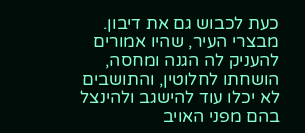כעת לכבוש גם את דיבון. מבצרי העיר, שהיו אמורים להעניק לה הגנה ומחסה, הושחתו לחלוטין, והתושבים לא יכלו עוד להישגב ולהינצל בהם מפני האויב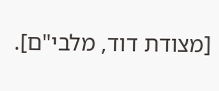[מצודת דוד, מלבי"ם].